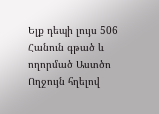Ելք դեպի լույս 506
Հանուն գթած և ողորմած Աստծո Ողջույն հղելով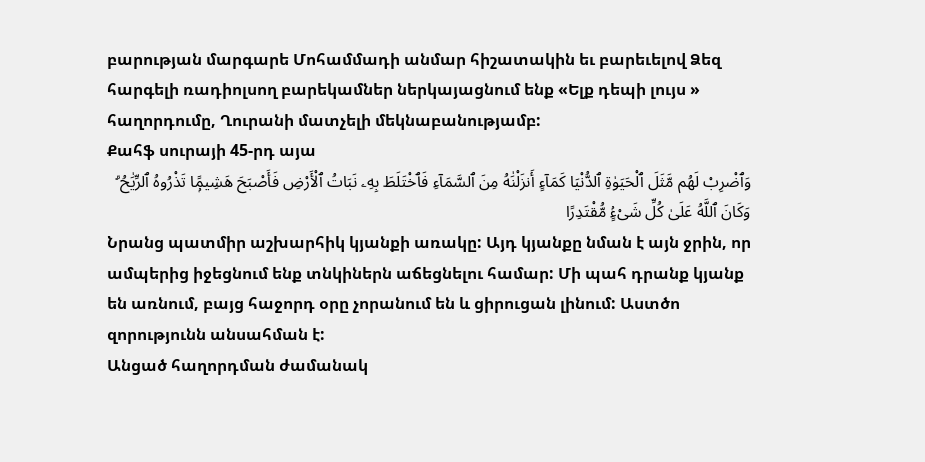բարության մարգարե Մոհամմադի անմար հիշատակին եւ բարեւելով Ձեզ հարգելի ռադիոլսող բարեկամներ ներկայացնում ենք «Ելք դեպի լույս » հաղորդումը, Ղուրանի մատչելի մեկնաբանությամբ:
Քահֆ սուրայի 45-րդ այա
وَٱضْرِبْ لَهُم مَّثَلَ ٱلْحَيَوٰةِ ٱلدُّنْيَا كَمَآءٍ أَنزَلْنَٰهُ مِنَ ٱلسَّمَآءِ فَٱخْتَلَطَ بِهِۦ نَبَاتُ ٱلْأَرْضِ فَأَصْبَحَ هَشِيمًۭا تَذْرُوهُ ٱلرِّيَٰحُ ۗ وَكَانَ ٱللَّهُ عَلَىٰ كُلِّ شَىْءٍۢ مُّقْتَدِرًا
Նրանց պատմիր աշխարհիկ կյանքի առակը: Այդ կյանքը նման է այն ջրին, որ ամպերից իջեցնում ենք տնկիներն աճեցնելու համար: Մի պահ դրանք կյանք են առնում, բայց հաջորդ օրը չորանում են և ցիրուցան լինում: Աստծո զորությունն անսահման է:
Անցած հաղորդման ժամանակ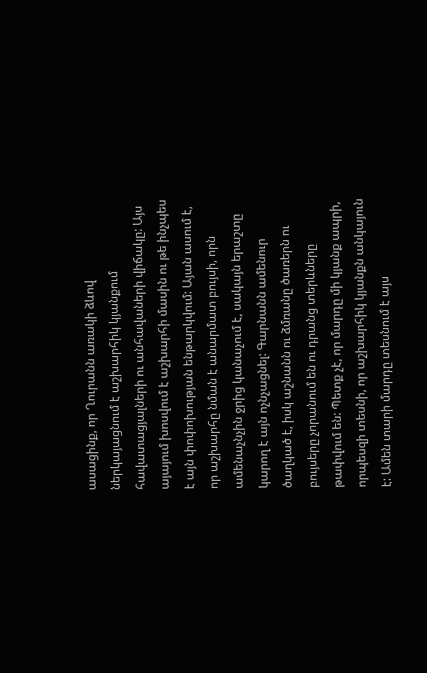ասացինք, որ Ղուրանն առակի ձևով ներկայացնում է աշխարհիկ կյանքում հավատացյալների ու անհավաների վիճակը: Այս այայում խոսվում է աշխարհի մասին ու թե ինչպես է այն փոփոխության ենթարկվում: Այան ասում է, որ աշխարհը նման է անարմատ բույսի, որն ամենաչնչին ջրից կանաչում է, սակայն երաշտը կարող է այն ոչնչացնել: Գարնանն ամենուր ծաղկած է, իսկ աշնանն ու ձմռանը ծառերն ու բույսերը չորանում են ու դրանց տերևները թափվում են: Պետք չէ, որ մարդը մի կյանք ապրի, որպեսզի տեսնի, որ աշխարհիկ կյանքն անկայուն է: Ամեն տարի մարդը տեսնում է այս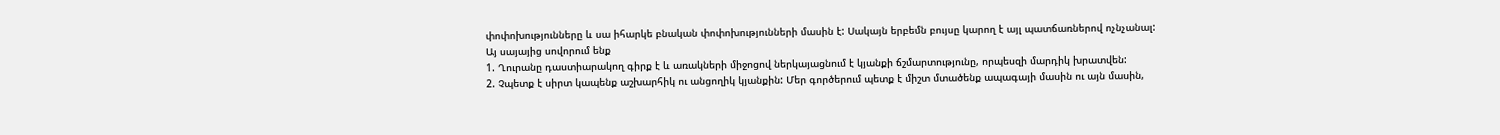փոփոխությունները և սա իհարկե բնական փոփոխությունների մասին է: Սակայն երբեմն բույսը կարող է այլ պատճառներով ոչնչանալ:
Այ սայայից սովորում ենք
1. Ղուրանը դաստիարակող գիրք է և առակների միջոցով ներկայացնում է կյանքի ճշմարտությունը, որպեսզի մարդիկ խրատվեն:
2. Չպետք է սիրտ կապենք աշխարհիկ ու անցողիկ կյանքին: Մեր գործերում պետք է միշտ մտածենք ապագայի մասին ու այն մասին,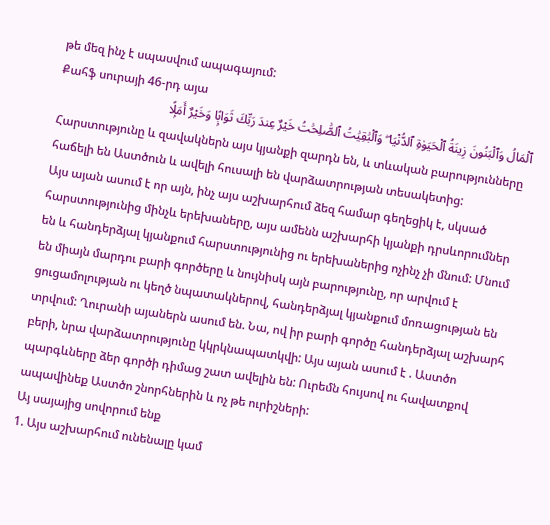թե մեզ ինչ է սպասվում ապագայում:
Քահֆ սուրայի 46-րդ այա
ٱلْمَالُ وَٱلْبَنُونَ زِينَةُ ٱلْحَيَوٰةِ ٱلدُّنْيَا ۖ وَٱلْبَٰقِيَٰتُ ٱلصَّٰلِحَٰتُ خَيْرٌ عِندَ رَبِّكَ ثَوَابًۭا وَخَيْرٌ أَمَلًۭا
Հարստությունը և զավակներն այս կյանքի զարդն են, և տևական բարությունները հաճելի են Աստծուն և ավելի հուսալի են վարձատրության տեսակետից:
Այս այան ասում է որ այն, ինչ այս աշխարհում ձեզ համար գեղեցիկ է, սկսած հարստությունից մինչև երեխաները, այս ամենն աշխարհի կյանքի դրսևորումներ են և հանդերձյալ կյանքում հարստությունից ու երեխաներից ոչինչ չի մնում: Մնում են միայն մարդու բարի գործերը և նույնիսկ այն բարությունը, որ արվում է ցուցամոլության ու կեղծ նպատակներով, հանդերձյալ կյանքում մոռացության են տրվում: Ղուրանի այաներն ասում են. Նա, ով իր բարի գործը հանդերձյալ աշխարհ բերի, նրա վարձատրությունը կկրկնապատկվի: Այս այան ասում է . Աստծո պարգևները ձեր գործի դիմաց շատ ավելին են: Ուրեմն հույսով ու հավատքով ապավինեք Աստծո շնորհներին և ոչ թե ուրիշների:
Այ սայայից սովորում ենք
1. Այս աշխարհում ունենալը կամ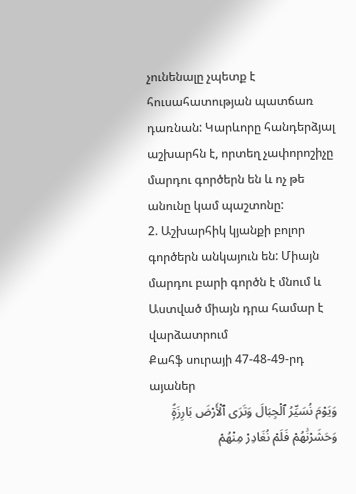չունենալը չպետք է հուսահատության պատճառ դառնան: Կարևորը հանդերձյալ աշխարհն է, որտեղ չափորոշիչը մարդու գործերն են և ոչ թե անունը կամ պաշտոնը:
2. Աշխարհիկ կյանքի բոլոր գործերն անկայուն են: Միայն մարդու բարի գործն է մնում և Աստված միայն դրա համար է վարձատրում
Քահֆ սուրայի 47-48-49-րդ այաներ
وَيَوْمَ نُسَيِّرُ ٱلْجِبَالَ وَتَرَى ٱلْأَرْضَ بَارِزَةًۭ وَحَشَرْنَٰهُمْ فَلَمْ نُغَادِرْ مِنْهُمْ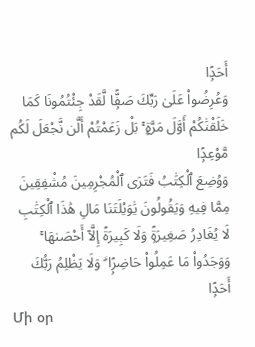أَحَدًۭا
وَعُرِضُوا۟ عَلَىٰ رَبِّكَ صَفًّۭا لَّقَدْ جِئْتُمُونَا كَمَا خَلَقْنَٰكُمْ أَوَّلَ مَرَّةٍۭ ۚ بَلْ زَعَمْتُمْ أَلَّن نَّجْعَلَ لَكُم مَّوْعِدًۭا
وَوُضِعَ ٱلْكِتَٰبُ فَتَرَى ٱلْمُجْرِمِينَ مُشْفِقِينَ مِمَّا فِيهِ وَيَقُولُونَ يَٰوَيْلَتَنَا مَالِ هَٰذَا ٱلْكِتَٰبِ لَا يُغَادِرُ صَغِيرَةًۭ وَلَا كَبِيرَةً إِلَّآ أَحْصَىٰهَا ۚ وَوَجَدُوا۟ مَا عَمِلُوا۟ حَاضِرًۭا ۗ وَلَا يَظْلِمُ رَبُّكَ أَحَدًۭا
Մի օր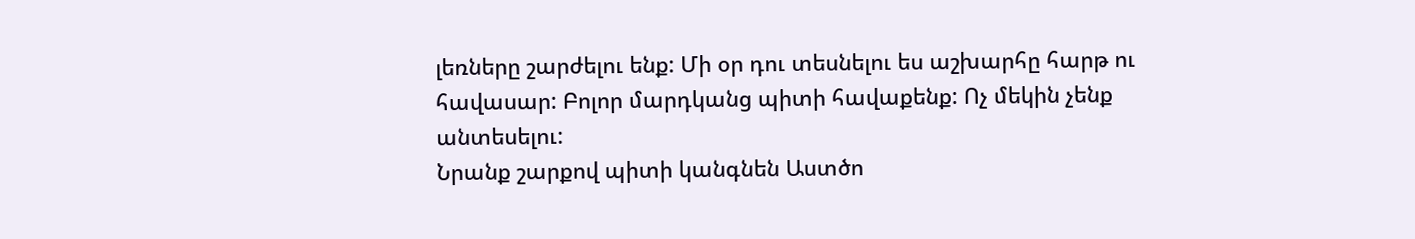լեռները շարժելու ենք: Մի օր դու տեսնելու ես աշխարհը հարթ ու հավասար: Բոլոր մարդկանց պիտի հավաքենք: Ոչ մեկին չենք անտեսելու:
Նրանք շարքով պիտի կանգնեն Աստծո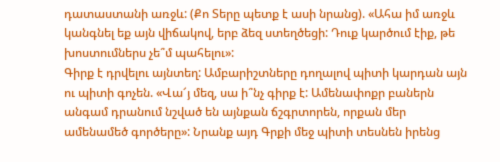դատաստանի առջև: (Քո Տերը պետք է ասի նրանց). «Ահա իմ առջև կանգնել եք այն վիճակով, երբ ձեզ ստեղծեցի: Դուք կարծում էիք, թե խոստումներս չե՞մ պահելու»:
Գիրք է դրվելու այնտեղ: Ամբարիշտները դողալով պիտի կարդան այն ու պիտի գոչեն. «Վա՜յ մեզ, սա ի՞նչ գիրք է: Ամենափոքր բաներն անգամ դրանում նշված են այնքան ճշգրտորեն, որքան մեր ամենամեծ գործերը»: Նրանք այդ Գրքի մեջ պիտի տեսնեն իրենց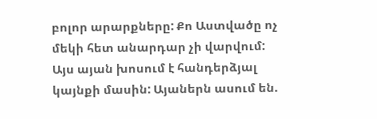բոլոր արարքները: Քո Աստվածը ոչ մեկի հետ անարդար չի վարվում:
Այս այան խոսում է հանդերձյալ կայնքի մասին: Այաներն ասում են.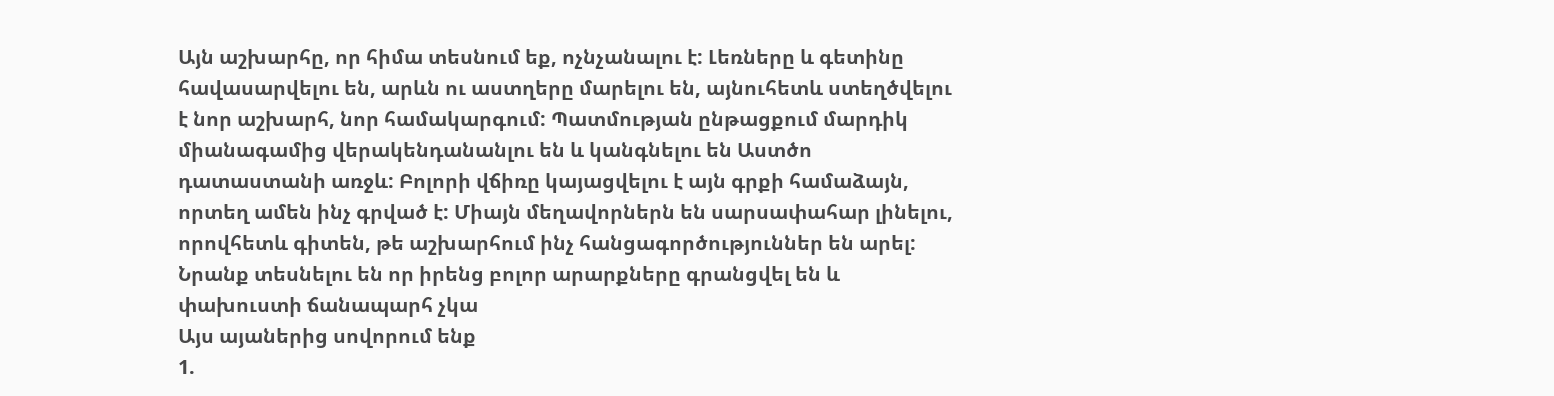Այն աշխարհը, որ հիմա տեսնում եք, ոչնչանալու է: Լեռները և գետինը հավասարվելու են, արևն ու աստղերը մարելու են, այնուհետև ստեղծվելու է նոր աշխարհ, նոր համակարգում: Պատմության ընթացքում մարդիկ միանագամից վերակենդանանլու են և կանգնելու են Աստծո դատաստանի առջև: Բոլորի վճիռը կայացվելու է այն գրքի համաձայն, որտեղ ամեն ինչ գրված է: Միայն մեղավորներն են սարսափահար լինելու, որովհետև գիտեն, թե աշխարհում ինչ հանցագործություններ են արել: Նրանք տեսնելու են որ իրենց բոլոր արարքները գրանցվել են և փախուստի ճանապարհ չկա
Այս այաներից սովորում ենք
1.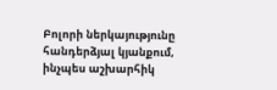Բոլորի ներկայությունը հանդերձյալ կյանքում, ինչպես աշխարհիկ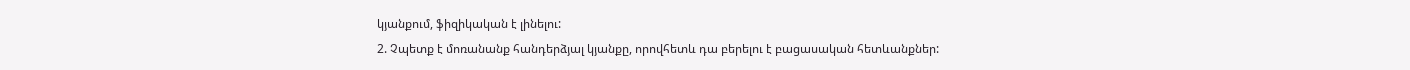կյանքում, ֆիզիկական է լինելու:
2. Չպետք է մոռանանք հանդերձյալ կյանքը, որովհետև դա բերելու է բացասական հետևանքներ: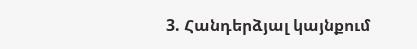3. Հանդերձյալ կայնքում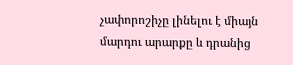չափորոշիչը լինելու է միայն մարդու արարքը և դրանից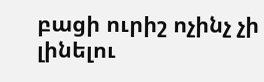բացի ուրիշ ոչինչ չի լինելու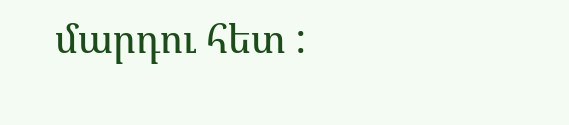մարդու հետ :